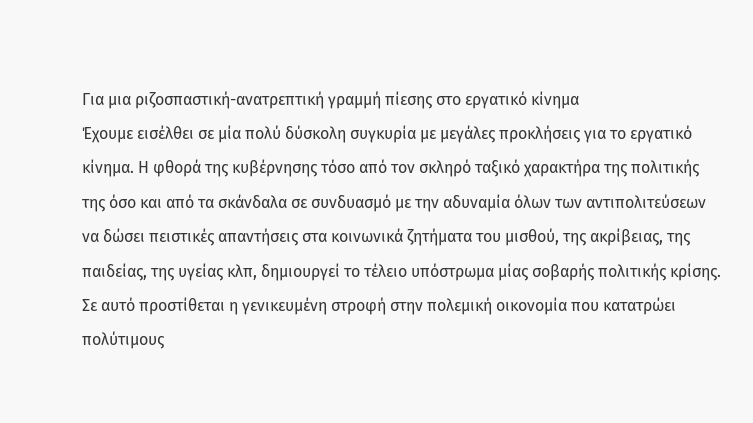Για μια ριζοσπαστική-ανατρεπτική γραμμή πίεσης στο εργατικό κίνημα
Έχουμε εισέλθει σε μία πολύ δύσκολη συγκυρία με μεγάλες προκλήσεις για το εργατικό κίνημα. Η φθορά της κυβέρνησης τόσο από τον σκληρό ταξικό χαρακτήρα της πολιτικής της όσο και από τα σκάνδαλα σε συνδυασμό με την αδυναμία όλων των αντιπολιτεύσεων να δώσει πειστικές απαντήσεις στα κοινωνικά ζητήματα του μισθού, της ακρίβειας, της παιδείας, της υγείας κλπ, δημιουργεί το τέλειο υπόστρωμα μίας σοβαρής πολιτικής κρίσης. Σε αυτό προστίθεται η γενικευμένη στροφή στην πολεμική οικονομία που κατατρώει πολύτιμους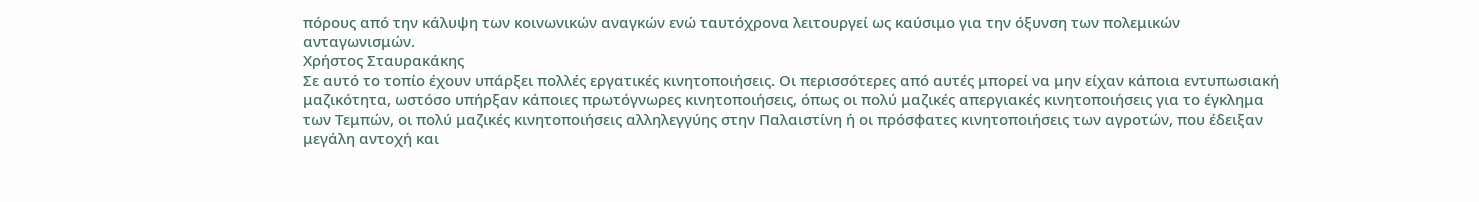πόρους από την κάλυψη των κοινωνικών αναγκών ενώ ταυτόχρονα λειτουργεί ως καύσιμο για την όξυνση των πολεμικών ανταγωνισμών.
Χρήστος Σταυρακάκης
Σε αυτό το τοπίο έχουν υπάρξει πολλές εργατικές κινητοποιήσεις. Οι περισσότερες από αυτές μπορεί να μην είχαν κάποια εντυπωσιακή μαζικότητα, ωστόσο υπήρξαν κάποιες πρωτόγνωρες κινητοποιήσεις, όπως οι πολύ μαζικές απεργιακές κινητοποιήσεις για το έγκλημα των Τεμπών, οι πολύ μαζικές κινητοποιήσεις αλληλεγγύης στην Παλαιστίνη ή οι πρόσφατες κινητοποιήσεις των αγροτών, που έδειξαν μεγάλη αντοχή και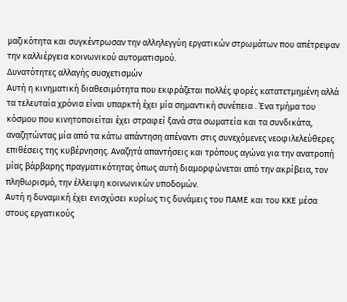μαζικότητα και συγκέντρωσαν την αλληλεγγύη εργατικών στρωμάτων που απέτρεψαν την καλλιέργεια κοινωνικού αυτοματισμού.
Δυνατότητες αλλαγής συσχετισμών
Αυτή η κινηματική διαθεσιμότητα που εκφράζεται πολλές φορές κατατετμημένη αλλά τα τελευταία χρόνια είναι υπαρκτή έχει μία σημαντική συνέπεια . Ένα τμήμα του κόσμου που κινητοποιείται έχει στραφεί ξανά στα σωματεία και τα συνδικάτα, αναζητώντας μία από τα κάτω απάντηση απέναντι στις συνεχόμενες νεοφιλελεύθερες επιθέσεις της κυβέρνησης. Αναζητά απαντήσεις και τρόπους αγώνα για την ανατροπή μίας βάρβαρης πραγματικότητας όπως αυτή διαμορφώνεται από την ακρίβεια, τον πληθωρισμό, την έλλειψη κοινωνικών υποδομών.
Αυτή η δυναμική έχει ενισχύσει κυρίως τις δυνάμεις του ΠΑΜΕ και του ΚΚΕ μέσα στους εργατικούς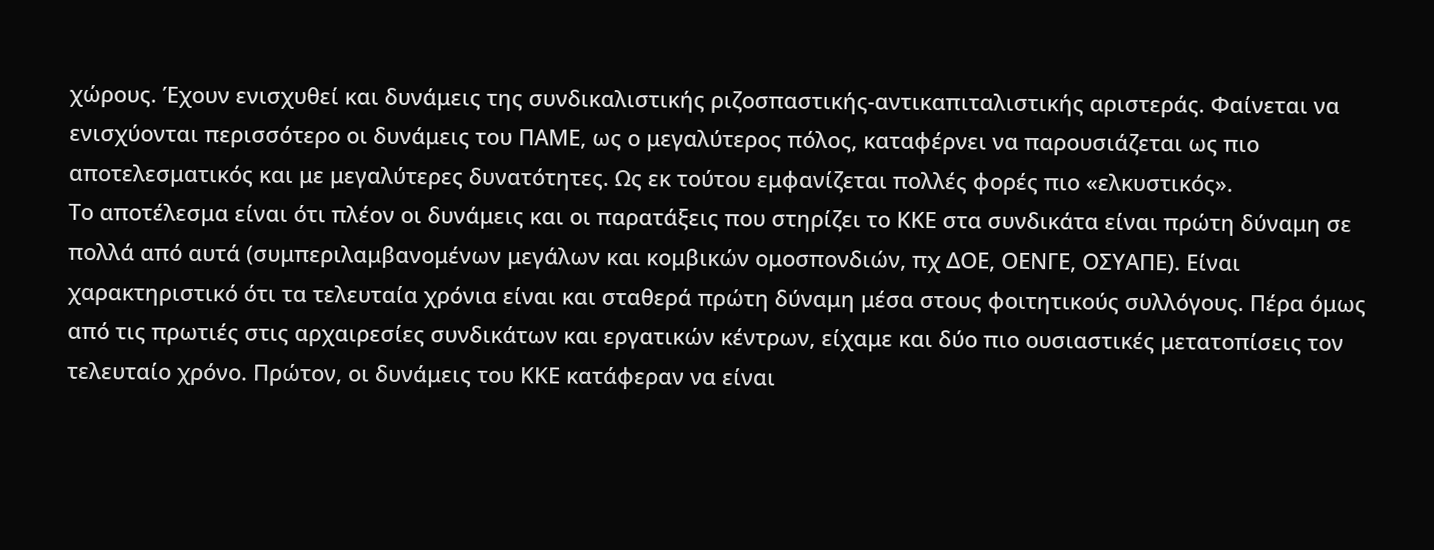χώρους. Έχουν ενισχυθεί και δυνάμεις της συνδικαλιστικής ριζοσπαστικής-αντικαπιταλιστικής αριστεράς. Φαίνεται να ενισχύονται περισσότερο οι δυνάμεις του ΠΑΜΕ, ως ο μεγαλύτερος πόλος, καταφέρνει να παρουσιάζεται ως πιο αποτελεσματικός και με μεγαλύτερες δυνατότητες. Ως εκ τούτου εμφανίζεται πολλές φορές πιο «ελκυστικός».
Το αποτέλεσμα είναι ότι πλέον οι δυνάμεις και οι παρατάξεις που στηρίζει το ΚΚΕ στα συνδικάτα είναι πρώτη δύναμη σε πολλά από αυτά (συμπεριλαμβανομένων μεγάλων και κομβικών ομοσπονδιών, πχ ΔΟΕ, ΟΕΝΓΕ, ΟΣΥΑΠΕ). Είναι χαρακτηριστικό ότι τα τελευταία χρόνια είναι και σταθερά πρώτη δύναμη μέσα στους φοιτητικούς συλλόγους. Πέρα όμως από τις πρωτιές στις αρχαιρεσίες συνδικάτων και εργατικών κέντρων, είχαμε και δύο πιο ουσιαστικές μετατοπίσεις τον τελευταίο χρόνο. Πρώτον, οι δυνάμεις του ΚΚΕ κατάφεραν να είναι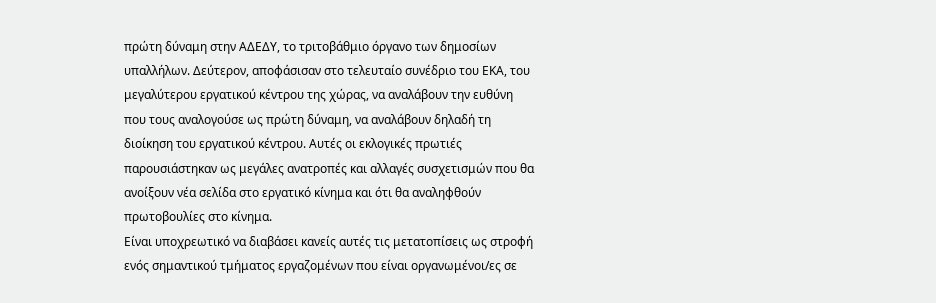πρώτη δύναμη στην ΑΔΕΔΥ, το τριτοβάθμιο όργανο των δημοσίων υπαλλήλων. Δεύτερον, αποφάσισαν στο τελευταίο συνέδριο του ΕΚΑ, του μεγαλύτερου εργατικού κέντρου της χώρας, να αναλάβουν την ευθύνη που τους αναλογούσε ως πρώτη δύναμη, να αναλάβουν δηλαδή τη διοίκηση του εργατικού κέντρου. Αυτές οι εκλογικές πρωτιές παρουσιάστηκαν ως μεγάλες ανατροπές και αλλαγές συσχετισμών που θα ανοίξουν νέα σελίδα στο εργατικό κίνημα και ότι θα αναληφθούν πρωτοβουλίες στο κίνημα.
Είναι υποχρεωτικό να διαβάσει κανείς αυτές τις μετατοπίσεις ως στροφή ενός σημαντικού τμήματος εργαζομένων που είναι οργανωμένοι/ες σε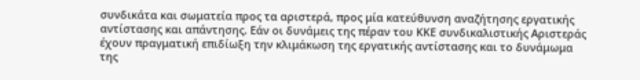συνδικάτα και σωματεία προς τα αριστερά, προς μία κατεύθυνση αναζήτησης εργατικής αντίστασης και απάντησης. Εάν οι δυνάμεις της πέραν του ΚΚΕ συνδικαλιστικής Αριστεράς έχουν πραγματική επιδίωξη την κλιμάκωση της εργατικής αντίστασης και το δυνάμωμα της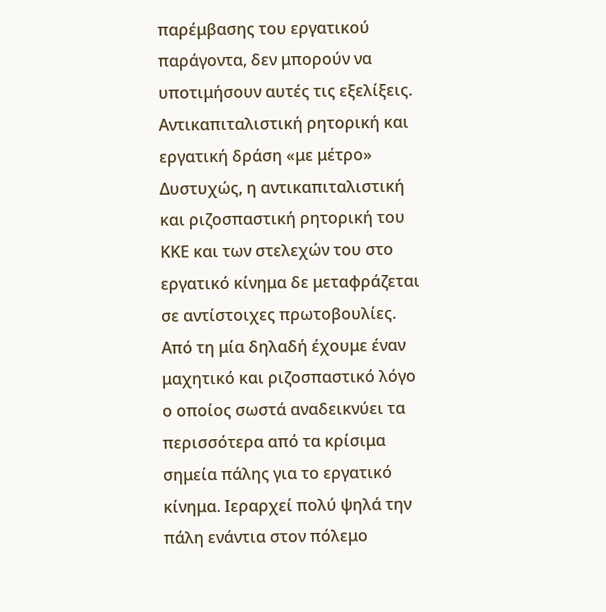παρέμβασης του εργατικού παράγοντα, δεν μπορούν να υποτιμήσουν αυτές τις εξελίξεις.
Αντικαπιταλιστική ρητορική και εργατική δράση «με μέτρο»
Δυστυχώς, η αντικαπιταλιστική και ριζοσπαστική ρητορική του ΚΚΕ και των στελεχών του στο εργατικό κίνημα δε μεταφράζεται σε αντίστοιχες πρωτοβουλίες. Από τη μία δηλαδή έχουμε έναν μαχητικό και ριζοσπαστικό λόγο ο οποίος σωστά αναδεικνύει τα περισσότερα από τα κρίσιμα σημεία πάλης για το εργατικό κίνημα. Ιεραρχεί πολύ ψηλά την πάλη ενάντια στον πόλεμο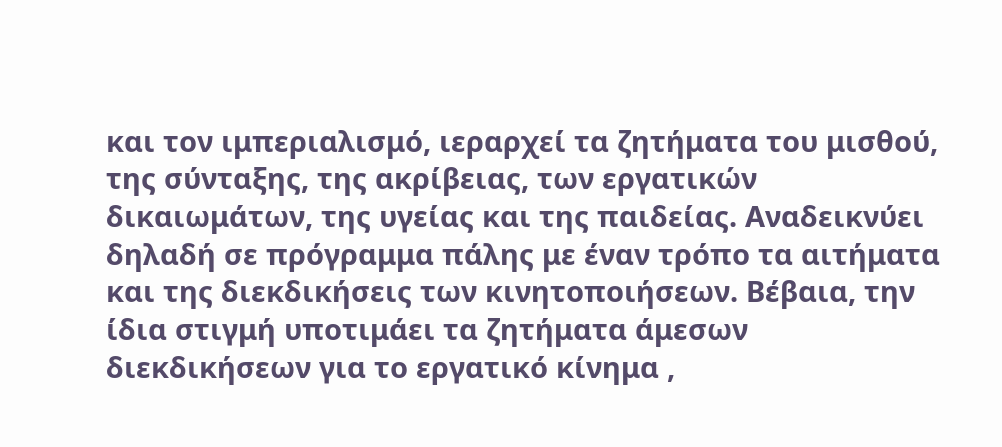και τον ιμπεριαλισμό, ιεραρχεί τα ζητήματα του μισθού, της σύνταξης, της ακρίβειας, των εργατικών δικαιωμάτων, της υγείας και της παιδείας. Αναδεικνύει δηλαδή σε πρόγραμμα πάλης με έναν τρόπο τα αιτήματα και της διεκδικήσεις των κινητοποιήσεων. Βέβαια, την ίδια στιγμή υποτιμάει τα ζητήματα άμεσων διεκδικήσεων για το εργατικό κίνημα ,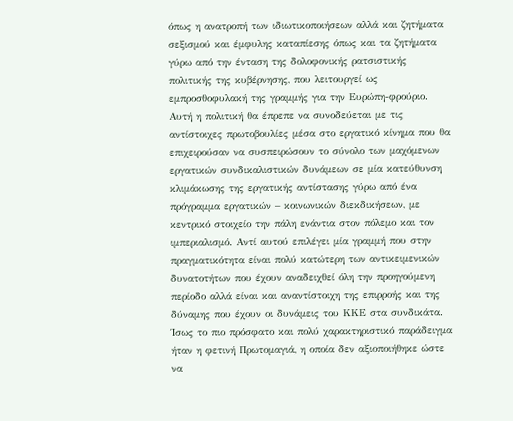όπως η ανατροπή των ιδιωτικοποιήσεων αλλά και ζητήματα σεξισμού και έμφυλης καταπίεσης όπως και τα ζητήματα γύρω από την ένταση της δολοφονικής ρατσιστικής πολιτικής της κυβέρνησης, που λειτουργεί ως εμπροσθοφυλακή της γραμμής για την Ευρώπη-φρούριο.
Αυτή η πολιτική θα έπρεπε να συνοδεύεται με τις αντίστοιχες πρωτοβουλίες μέσα στο εργατικό κίνημα που θα επιχειρούσαν να συσπειρώσουν το σύνολο των μαχόμενων εργατικών συνδικαλιστικών δυνάμεων σε μία κατεύθυνση κλιμάκωσης της εργατικής αντίστασης γύρω από ένα πρόγραμμα εργατικών – κοινωνικών διεκδικήσεων, με κεντρικό στοιχείο την πάλη ενάντια στον πόλεμο και τον ιμπεριαλισμό. Αντί αυτού επιλέγει μία γραμμή που στην πραγματικότητα είναι πολύ κατώτερη των αντικειμενικών δυνατοτήτων που έχουν αναδειχθεί όλη την προηγούμενη περίοδο αλλά είναι και αναντίστοιχη της επιρροής και της δύναμης που έχουν οι δυνάμεις του ΚΚΕ στα συνδικάτα.
Ίσως το πιο πρόσφατο και πολύ χαρακτηριστικό παράδειγμα ήταν η φετινή Πρωτομαγιά, η οποία δεν αξιοποιήθηκε ώστε να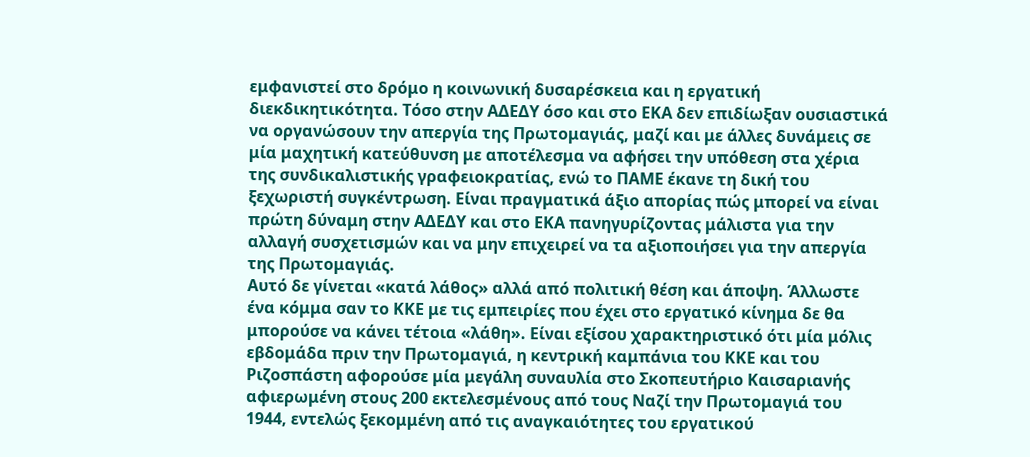εμφανιστεί στο δρόμο η κοινωνική δυσαρέσκεια και η εργατική διεκδικητικότητα. Τόσο στην ΑΔΕΔΥ όσο και στο ΕΚΑ δεν επιδίωξαν ουσιαστικά να οργανώσουν την απεργία της Πρωτομαγιάς, μαζί και με άλλες δυνάμεις σε μία μαχητική κατεύθυνση με αποτέλεσμα να αφήσει την υπόθεση στα χέρια της συνδικαλιστικής γραφειοκρατίας, ενώ το ΠΑΜΕ έκανε τη δική του ξεχωριστή συγκέντρωση. Είναι πραγματικά άξιο απορίας πώς μπορεί να είναι πρώτη δύναμη στην ΑΔΕΔΥ και στο ΕΚΑ πανηγυρίζοντας μάλιστα για την αλλαγή συσχετισμών και να μην επιχειρεί να τα αξιοποιήσει για την απεργία της Πρωτομαγιάς.
Αυτό δε γίνεται «κατά λάθος» αλλά από πολιτική θέση και άποψη. Άλλωστε ένα κόμμα σαν το ΚΚΕ με τις εμπειρίες που έχει στο εργατικό κίνημα δε θα μπορούσε να κάνει τέτοια «λάθη». Είναι εξίσου χαρακτηριστικό ότι μία μόλις εβδομάδα πριν την Πρωτομαγιά, η κεντρική καμπάνια του ΚΚΕ και του Ριζοσπάστη αφορούσε μία μεγάλη συναυλία στο Σκοπευτήριο Καισαριανής αφιερωμένη στους 200 εκτελεσμένους από τους Ναζί την Πρωτομαγιά του 1944, εντελώς ξεκομμένη από τις αναγκαιότητες του εργατικού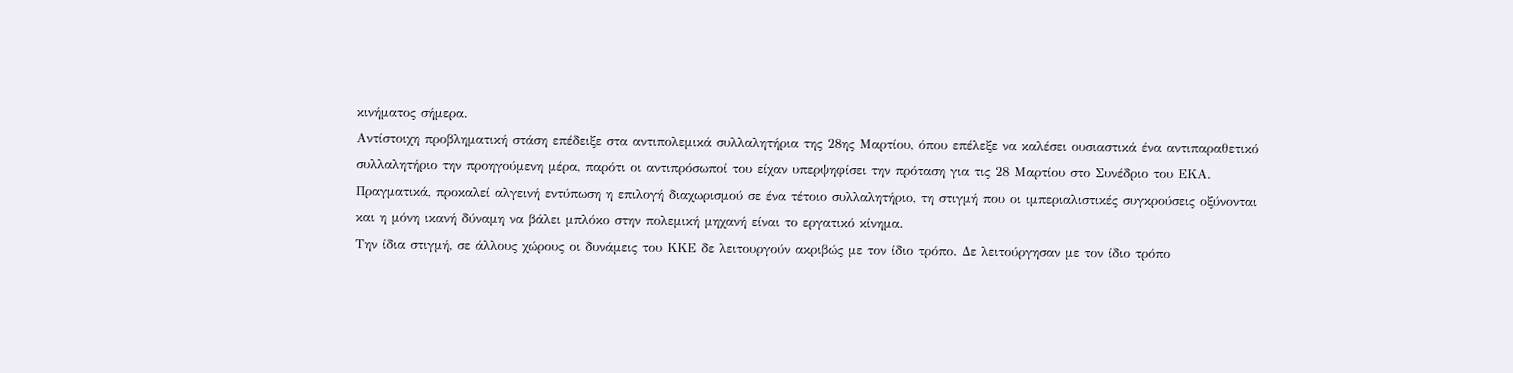κινήματος σήμερα.
Αντίστοιχη προβληματική στάση επέδειξε στα αντιπολεμικά συλλαλητήρια της 28ης Μαρτίου, όπου επέλεξε να καλέσει ουσιαστικά ένα αντιπαραθετικό συλλαλητήριο την προηγούμενη μέρα, παρότι οι αντιπρόσωποί του είχαν υπερψηφίσει την πρόταση για τις 28 Μαρτίου στο Συνέδριο του ΕΚΑ. Πραγματικά, προκαλεί αλγεινή εντύπωση η επιλογή διαχωρισμού σε ένα τέτοιο συλλαλητήριο, τη στιγμή που οι ιμπεριαλιστικές συγκρούσεις οξύνονται και η μόνη ικανή δύναμη να βάλει μπλόκο στην πολεμική μηχανή είναι το εργατικό κίνημα.
Την ίδια στιγμή, σε άλλους χώρους οι δυνάμεις του ΚΚΕ δε λειτουργούν ακριβώς με τον ίδιο τρόπο. Δε λειτούργησαν με τον ίδιο τρόπο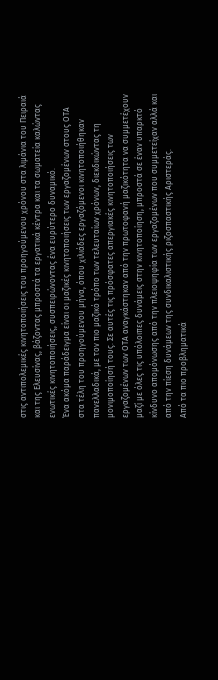στις αντιπολεμικές κινητοποιήσεις του προηγούμενου χρόνου στα λιμάνια του Πειραιά και της Ελευσίνας, βάζοντας μπροστά τα εργατικά κέντρα και τα σωματεία καλώντας ενωτικές κινητοποιήσεις, συσπειρώνοντας ένα ευρύτερο δυναμικό.
Ένα ακόμα παράδειγμα είναι οι μαζικές κινητοποιήσεις των εργαζομένων στους ΟΤΑ στα τέλη του προηγούμενου μήνα, όπου χιλιάδες εργαζόμενοι κινητοποιήθηκαν πανελλαδικά, με τον πιο μαζικό τρόπο των τελευταίων χρόνων, διεκδικώντας τη μονιμοποίησή τους. Σε αυτές τις πρόσφατες απεργιακές κινητοποιήσεις των εργαζομένων των ΟΤΑ αναγκάστηκαν από την πρωτοφανή μαζικότητα να συμμετέχουν μαζί με όλες τις υπόλοιπες δυνάμεις στην κινητοποίηση, μπροστά σε έναν υπαρκτό κίνδυνο απομόνωσης από την πλειοψηφία των εργαζομένων που συμμετείχαν αλλά και από την πίεση δυνάμεων της συνδικαλιστικής ριζοσπαστικής Αριστεράς.
Από τα πιο προβληματικά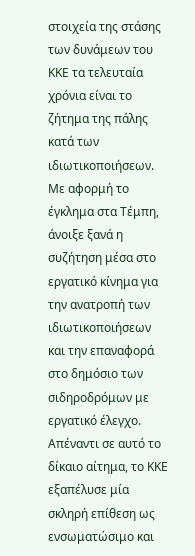στοιχεία της στάσης των δυνάμεων του ΚΚΕ τα τελευταία χρόνια είναι το ζήτημα της πάλης κατά των ιδιωτικοποιήσεων. Με αφορμή το έγκλημα στα Τέμπη, άνοιξε ξανά η συζήτηση μέσα στο εργατικό κίνημα για την ανατροπή των ιδιωτικοποιήσεων και την επαναφορά στο δημόσιο των σιδηροδρόμων με εργατικό έλεγχο. Απέναντι σε αυτό το δίκαιο αίτημα, το ΚΚΕ εξαπέλυσε μία σκληρή επίθεση ως ενσωματώσιμο και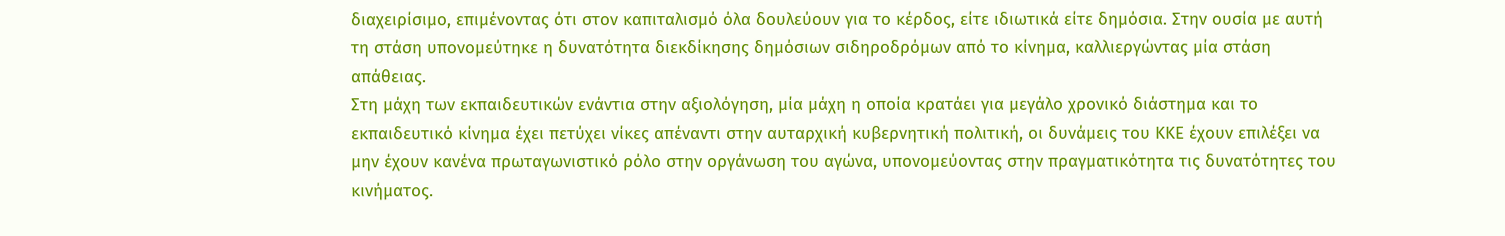διαχειρίσιμο, επιμένοντας ότι στον καπιταλισμό όλα δουλεύουν για το κέρδος, είτε ιδιωτικά είτε δημόσια. Στην ουσία με αυτή τη στάση υπονομεύτηκε η δυνατότητα διεκδίκησης δημόσιων σιδηροδρόμων από το κίνημα, καλλιεργώντας μία στάση απάθειας.
Στη μάχη των εκπαιδευτικών ενάντια στην αξιολόγηση, μία μάχη η οποία κρατάει για μεγάλο χρονικό διάστημα και το εκπαιδευτικό κίνημα έχει πετύχει νίκες απέναντι στην αυταρχική κυβερνητική πολιτική, οι δυνάμεις του ΚΚΕ έχουν επιλέξει να μην έχουν κανένα πρωταγωνιστικό ρόλο στην οργάνωση του αγώνα, υπονομεύοντας στην πραγματικότητα τις δυνατότητες του κινήματος.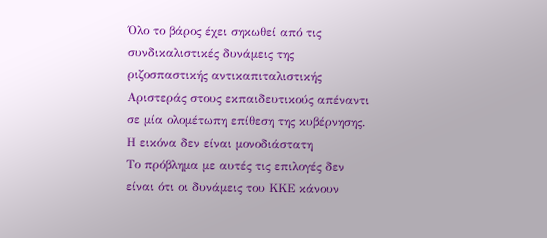Όλο το βάρος έχει σηκωθεί από τις συνδικαλιστικές δυνάμεις της ριζοσπαστικής αντικαπιταλιστικής Αριστεράς στους εκπαιδευτικούς απέναντι σε μία ολομέτωπη επίθεση της κυβέρνησης.
Η εικόνα δεν είναι μονοδιάστατη
Το πρόβλημα με αυτές τις επιλογές δεν είναι ότι οι δυνάμεις του ΚΚΕ κάνουν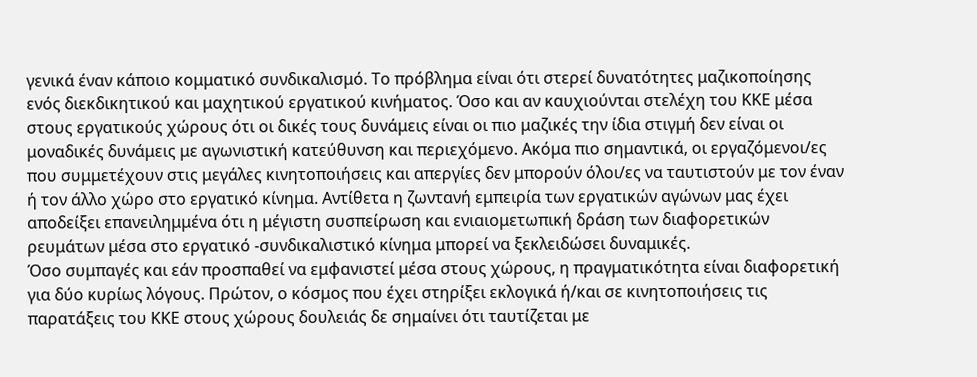γενικά έναν κάποιο κομματικό συνδικαλισμό. Το πρόβλημα είναι ότι στερεί δυνατότητες μαζικοποίησης ενός διεκδικητικού και μαχητικού εργατικού κινήματος. Όσο και αν καυχιούνται στελέχη του ΚΚΕ μέσα στους εργατικούς χώρους ότι οι δικές τους δυνάμεις είναι οι πιο μαζικές την ίδια στιγμή δεν είναι οι μοναδικές δυνάμεις με αγωνιστική κατεύθυνση και περιεχόμενο. Ακόμα πιο σημαντικά, οι εργαζόμενοι/ες που συμμετέχουν στις μεγάλες κινητοποιήσεις και απεργίες δεν μπορούν όλοι/ες να ταυτιστούν με τον έναν ή τον άλλο χώρο στο εργατικό κίνημα. Αντίθετα η ζωντανή εμπειρία των εργατικών αγώνων μας έχει αποδείξει επανειλημμένα ότι η μέγιστη συσπείρωση και ενιαιομετωπική δράση των διαφορετικών ρευμάτων μέσα στο εργατικό -συνδικαλιστικό κίνημα μπορεί να ξεκλειδώσει δυναμικές.
Όσο συμπαγές και εάν προσπαθεί να εμφανιστεί μέσα στους χώρους, η πραγματικότητα είναι διαφορετική για δύο κυρίως λόγους. Πρώτον, ο κόσμος που έχει στηρίξει εκλογικά ή/και σε κινητοποιήσεις τις παρατάξεις του ΚΚΕ στους χώρους δουλειάς δε σημαίνει ότι ταυτίζεται με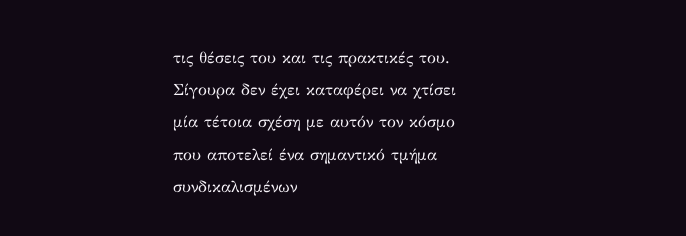τις θέσεις του και τις πρακτικές του. Σίγουρα δεν έχει καταφέρει να χτίσει μία τέτοια σχέση με αυτόν τον κόσμο που αποτελεί ένα σημαντικό τμήμα συνδικαλισμένων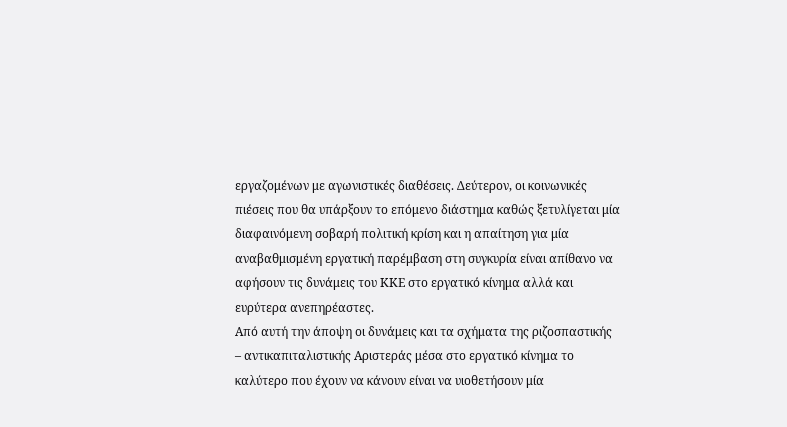εργαζομένων με αγωνιστικές διαθέσεις. Δεύτερον, οι κοινωνικές πιέσεις που θα υπάρξουν το επόμενο διάστημα καθώς ξετυλίγεται μία διαφαινόμενη σοβαρή πολιτική κρίση και η απαίτηση για μία αναβαθμισμένη εργατική παρέμβαση στη συγκυρία είναι απίθανο να αφήσουν τις δυνάμεις του ΚΚΕ στο εργατικό κίνημα αλλά και ευρύτερα ανεπηρέαστες.
Από αυτή την άποψη οι δυνάμεις και τα σχήματα της ριζοσπαστικής – αντικαπιταλιστικής Αριστεράς μέσα στο εργατικό κίνημα το καλύτερο που έχουν να κάνουν είναι να υιοθετήσουν μία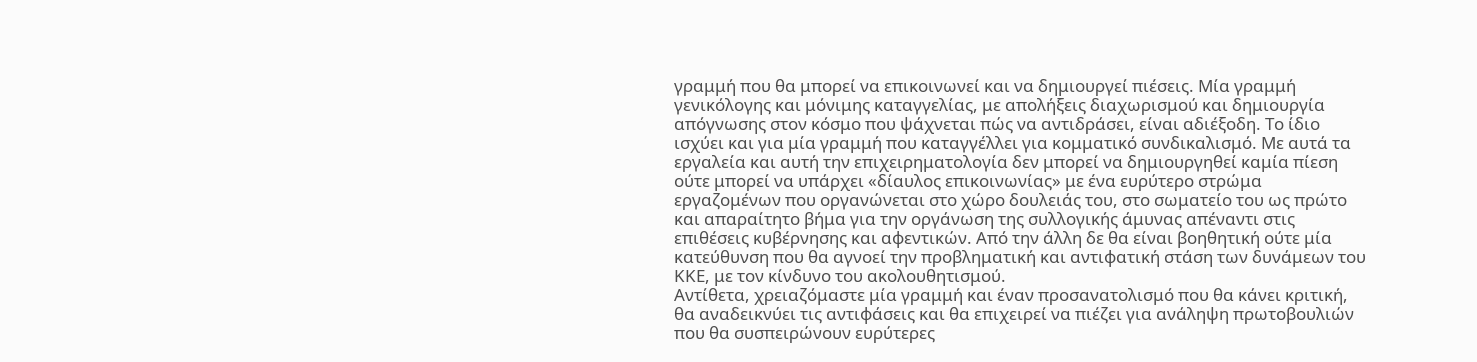γραμμή που θα μπορεί να επικοινωνεί και να δημιουργεί πιέσεις. Μία γραμμή γενικόλογης και μόνιμης καταγγελίας, με απολήξεις διαχωρισμού και δημιουργία απόγνωσης στον κόσμο που ψάχνεται πώς να αντιδράσει, είναι αδιέξοδη. Το ίδιο ισχύει και για μία γραμμή που καταγγέλλει για κομματικό συνδικαλισμό. Με αυτά τα εργαλεία και αυτή την επιχειρηματολογία δεν μπορεί να δημιουργηθεί καμία πίεση ούτε μπορεί να υπάρχει «δίαυλος επικοινωνίας» με ένα ευρύτερο στρώμα εργαζομένων που οργανώνεται στο χώρο δουλειάς του, στο σωματείο του ως πρώτο και απαραίτητο βήμα για την οργάνωση της συλλογικής άμυνας απέναντι στις επιθέσεις κυβέρνησης και αφεντικών. Από την άλλη δε θα είναι βοηθητική ούτε μία κατεύθυνση που θα αγνοεί την προβληματική και αντιφατική στάση των δυνάμεων του ΚΚΕ, με τον κίνδυνο του ακολουθητισμού.
Αντίθετα, χρειαζόμαστε μία γραμμή και έναν προσανατολισμό που θα κάνει κριτική, θα αναδεικνύει τις αντιφάσεις και θα επιχειρεί να πιέζει για ανάληψη πρωτοβουλιών που θα συσπειρώνουν ευρύτερες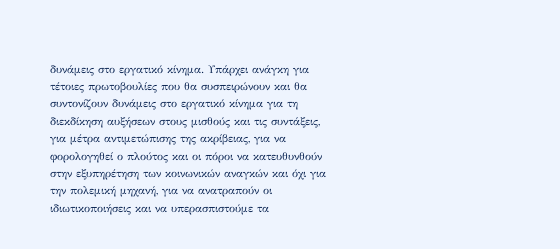δυνάμεις στο εργατικό κίνημα. Υπάρχει ανάγκη για τέτοιες πρωτοβουλίες που θα συσπειρώνουν και θα συντονίζουν δυνάμεις στο εργατικό κίνημα για τη διεκδίκηση αυξήσεων στους μισθούς και τις συντάξεις, για μέτρα αντιμετώπισης της ακρίβειας, για να φορολογηθεί ο πλούτος και οι πόροι να κατευθυνθούν στην εξυπηρέτηση των κοινωνικών αναγκών και όχι για την πολεμική μηχανή, για να ανατραπούν οι ιδιωτικοποιήσεις και να υπερασπιστούμε τα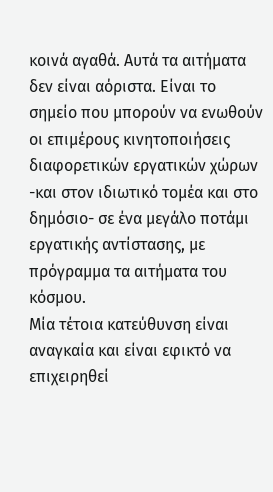κοινά αγαθά. Αυτά τα αιτήματα δεν είναι αόριστα. Είναι το σημείο που μπορούν να ενωθούν οι επιμέρους κινητοποιήσεις διαφορετικών εργατικών χώρων -και στον ιδιωτικό τομέα και στο δημόσιο- σε ένα μεγάλο ποτάμι εργατικής αντίστασης, με πρόγραμμα τα αιτήματα του κόσμου.
Μία τέτοια κατεύθυνση είναι αναγκαία και είναι εφικτό να επιχειρηθεί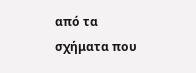από τα σχήματα που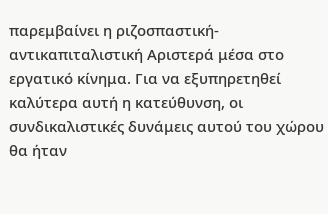παρεμβαίνει η ριζοσπαστική-αντικαπιταλιστική Αριστερά μέσα στο εργατικό κίνημα. Για να εξυπηρετηθεί καλύτερα αυτή η κατεύθυνση, οι συνδικαλιστικές δυνάμεις αυτού του χώρου θα ήταν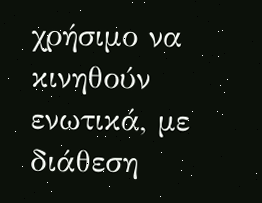χρήσιμο να κινηθούν ενωτικά, με διάθεση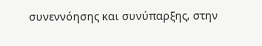συνεννόησης και συνύπαρξης, στην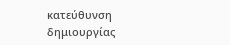κατεύθυνση δημιουργίας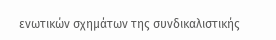ενωτικών σχημάτων της συνδικαλιστικής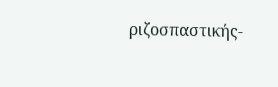ριζοσπαστικής-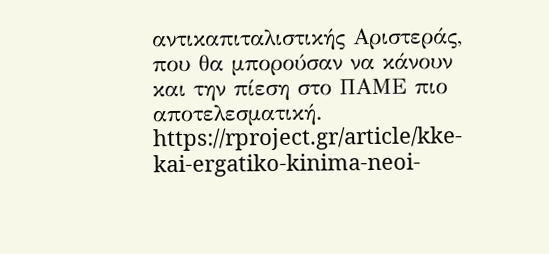αντικαπιταλιστικής Αριστεράς, που θα μπορούσαν να κάνουν και την πίεση στο ΠΑΜΕ πιο αποτελεσματική.
https://rproject.gr/article/kke-kai-ergatiko-kinima-neoi-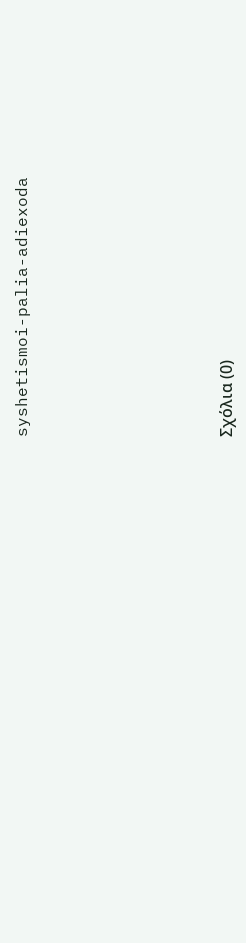syshetismoi-palia-adiexoda









Σχόλια (0)